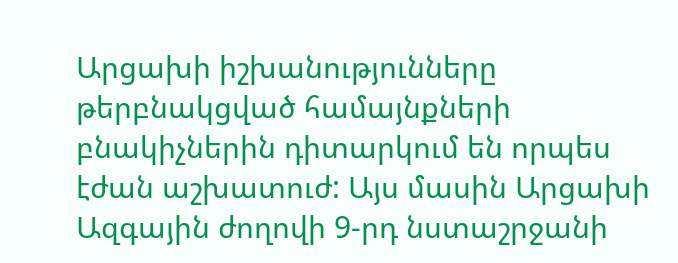Արցախի իշխանությունները թերբնակցված համայնքների բնակիչներին դիտարկում են որպես էժան աշխատուժ: Այս մասին Արցախի Ազգային ժողովի 9-րդ նստաշրջանի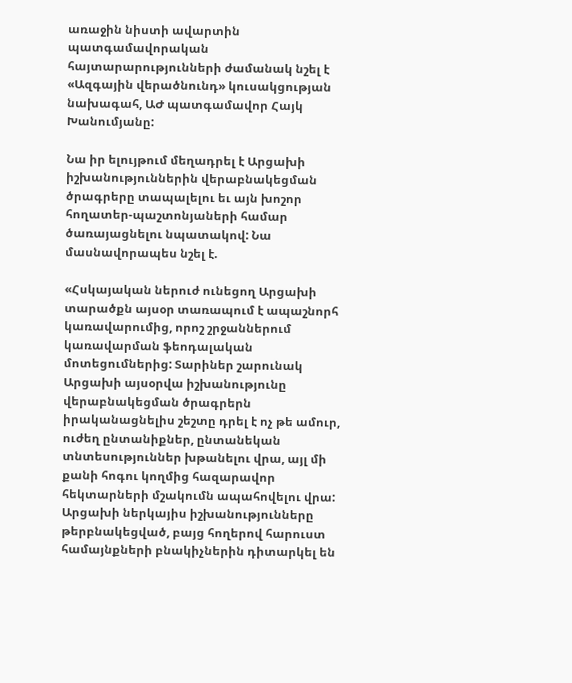առաջին նիստի ավարտին պատգամավորական հայտարարությունների ժամանակ նշել է «Ազգային վերածնունդ» կուսակցության նախագահ, ԱԺ պատգամավոր Հայկ Խանումյանը:

Նա իր ելույթում մեղադրել է Արցախի իշխանություններին վերաբնակեցման ծրագրերը տապալելու եւ այն խոշոր հողատեր-պաշտոնյաների համար ծառայացնելու նպատակով: Նա մասնավորապես նշել է.

«Հսկայական ներուժ ունեցող Արցախի տարածքն այսօր տառապում է ապաշնորհ կառավարումից, որոշ շրջաններում կառավարման ֆեոդալական մոտեցումներից: Տարիներ շարունակ Արցախի այսօրվա իշխանությունը վերաբնակեցման ծրագրերն իրականացնելիս շեշտը դրել է ոչ թե ամուր, ուժեղ ընտանիքներ, ընտանեկան տնտեսություններ խթանելու վրա, այլ մի քանի հոգու կողմից հազարավոր հեկտարների մշակումն ապահովելու վրա: Արցախի ներկայիս իշխանությունները թերբնակեցված, բայց հողերով հարուստ համայնքների բնակիչներին դիտարկել են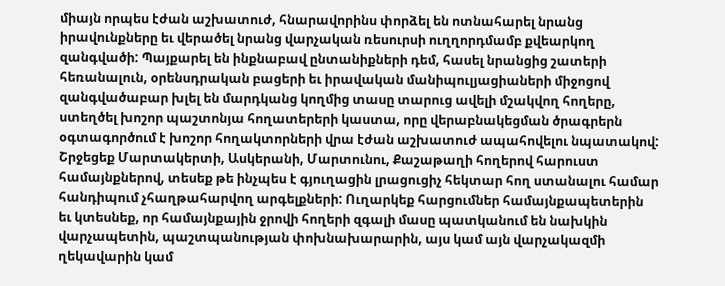միայն որպես էժան աշխատուժ, հնարավորինս փորձել են ոտնահարել նրանց իրավունքները եւ վերածել նրանց վարչական ռեսուրսի ուղղորդմամբ քվեարկող զանգվածի: Պայքարել են ինքնաբավ ընտանիքների դեմ, հասել նրանցից շատերի հեռանալուն, օրենսդրական բացերի եւ իրավական մանիպուլյացիաների միջոցով զանգվածաբար խլել են մարդկանց կողմից տասը տարուց ավելի մշակվող հողերը, ստեղծել խոշոր պաշտոնյա հողատերերի կաստա, որը վերաբնակեցման ծրագրերն օգտագործում է խոշոր հողակտորների վրա էժան աշխատուժ ապահովելու նպատակով: Շրջեցեք Մարտակերտի, Ասկերանի, Մարտունու, Քաշաթաղի հողերով հարուստ համայնքներով, տեսեք թե ինչպես է գյուղացին լրացուցիչ հեկտար հող ստանալու համար հանդիպում չհաղթահարվող արգելքների: Ուղարկեք հարցումներ համայնքապետերին եւ կտեսնեք, որ համայնքային ջրովի հողերի զգալի մասը պատկանում են նախկին վարչապետին, պաշտպանության փոխնախարարին, այս կամ այն վարչակազմի ղեկավարին կամ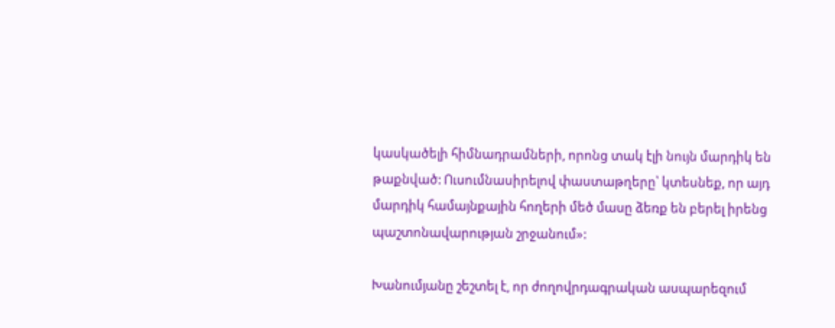կասկածելի հիմնադրամների, որոնց տակ էլի նույն մարդիկ են թաքնված: Ուսումնասիրելով փաստաթղերը՝ կտեսնեք, որ այդ մարդիկ համայնքային հողերի մեծ մասը ձեռք են բերել իրենց պաշտոնավարության շրջանում»:

Խանումյանը շեշտել է, որ ժողովրդագրական ասպարեզում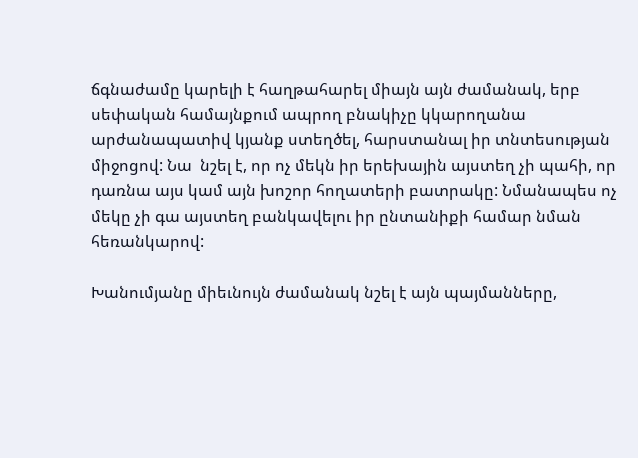ճգնաժամը կարելի է հաղթահարել միայն այն ժամանակ, երբ սեփական համայնքում ապրող բնակիչը կկարողանա արժանապատիվ կյանք ստեղծել, հարստանալ իր տնտեսության միջոցով: Նա  նշել է, որ ոչ մեկն իր երեխային այստեղ չի պահի, որ դառնա այս կամ այն խոշոր հողատերի բատրակը: Նմանապես ոչ մեկը չի գա այստեղ բանկավելու իր ընտանիքի համար նման հեռանկարով:

Խանումյանը միեւնույն ժամանակ նշել է այն պայմանները,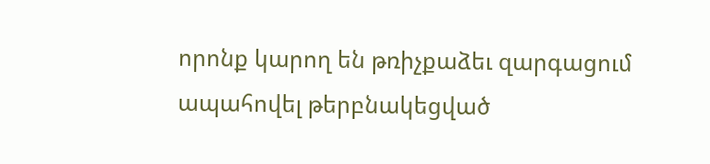որոնք կարող են թռիչքաձեւ զարգացում ապահովել թերբնակեցված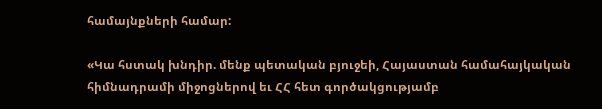համայնքների համար:

«Կա հստակ խնդիր. մենք պետական բյուջեի, Հայաստան համահայկական հիմնադրամի միջոցներով եւ ՀՀ հետ գործակցությամբ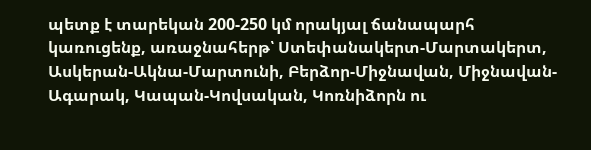պետք է տարեկան 200-250 կմ որակյալ ճանապարհ կառուցենք, առաջնահերթ՝ Ստեփանակերտ-Մարտակերտ, Ասկերան-Ակնա-Մարտունի, Բերձոր-Միջնավան, Միջնավան-Ագարակ, Կապան-Կովսական, Կոռնիձորն ու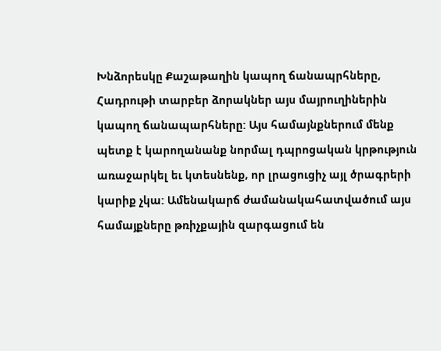Խնձորեսկը Քաշաթաղին կապող ճանապրհները, Հադրութի տարբեր ձորակներ այս մայրուղիներին կապող ճանապարհները: Այս համայնքներում մենք պետք է կարողանանք նորմալ դպրոցական կրթություն առաջարկել եւ կտեսնենք, որ լրացուցիչ այլ ծրագրերի կարիք չկա: Ամենակարճ ժամանակահատվածում այս համայքները թռիչքային զարգացում են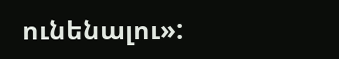ունենալու»: